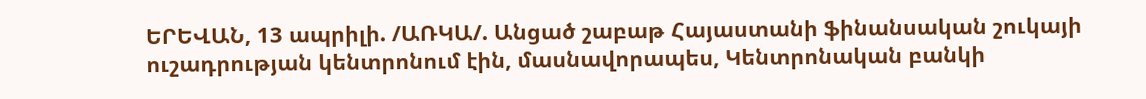ԵՐԵՎԱՆ, 13 ապրիլի. /ԱՌԿԱ/. Անցած շաբաթ Հայաստանի ֆինանսական շուկայի ուշադրության կենտրոնում էին, մասնավորապես, Կենտրոնական բանկի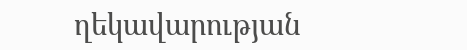ղեկավարության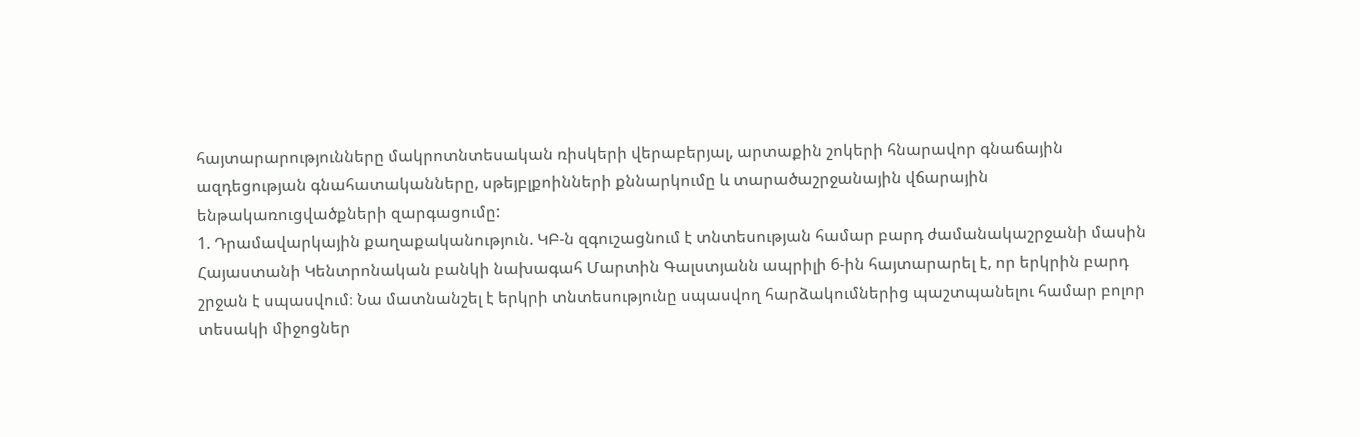հայտարարությունները մակրոտնտեսական ռիսկերի վերաբերյալ, արտաքին շոկերի հնարավոր գնաճային ազդեցության գնահատականները, սթեյբլքոինների քննարկումը և տարածաշրջանային վճարային ենթակառուցվածքների զարգացումը:
1. Դրամավարկային քաղաքականություն. ԿԲ-ն զգուշացնում է տնտեսության համար բարդ ժամանակաշրջանի մասին
Հայաստանի Կենտրոնական բանկի նախագահ Մարտին Գալստյանն ապրիլի 6-ին հայտարարել է, որ երկրին բարդ շրջան է սպասվում։ Նա մատնանշել է երկրի տնտեսությունը սպասվող հարձակումներից պաշտպանելու համար բոլոր տեսակի միջոցներ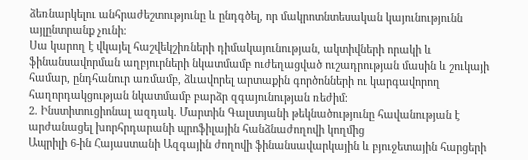ձեռնարկելու անհրաժեշտությունը և ընդգծել, որ մակրոտնտեսական կայունությունն այլընտրանք չունի։
Սա կարող է վկայել հաշվեկշիռների դիմակայունության, ակտիվների որակի և ֆինանսավորման աղբյուրների նկատմամբ ուժեղացված ուշադրության մասին և շուկայի համար, ընդհանուր առմամբ, ձևավորել արտաքին գործոնների ու կարգավորող հաղորդակցության նկատմամբ բարձր զգայունության ռեժիմ։
2. Ինստիտուցիոնալ ազդակ. Մարտին Գալստյանի թեկնածությունը հավանության է արժանացել խորհրդարանի պրոֆիլային հանձնաժողովի կողմից
Ապրիլի 6-ին Հայաստանի Ազգային ժողովի ֆինանսավարկային և բյուջետային հարցերի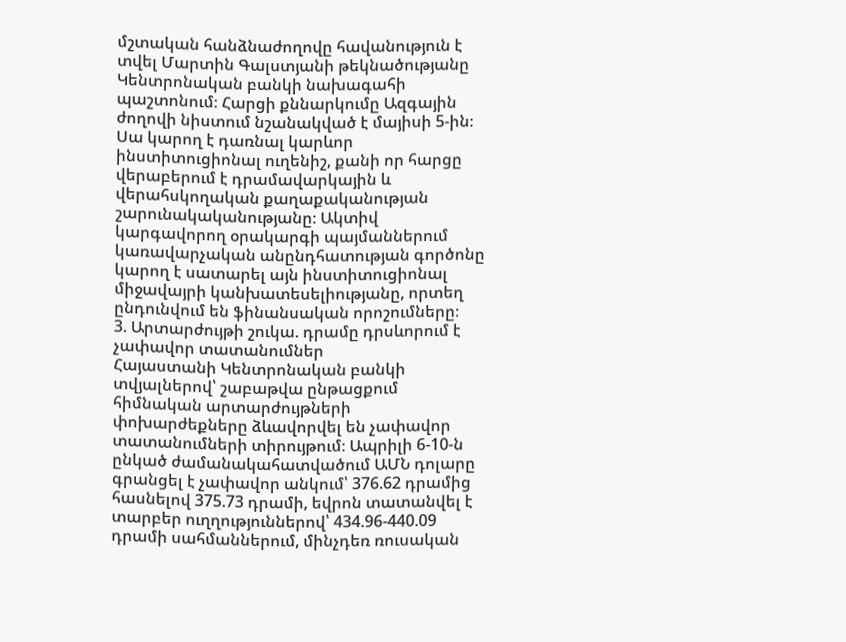մշտական հանձնաժողովը հավանություն է տվել Մարտին Գալստյանի թեկնածությանը Կենտրոնական բանկի նախագահի պաշտոնում։ Հարցի քննարկումը Ազգային ժողովի նիստում նշանակված է մայիսի 5-ին։
Սա կարող է դառնալ կարևոր ինստիտուցիոնալ ուղենիշ, քանի որ հարցը վերաբերում է դրամավարկային և վերահսկողական քաղաքականության շարունակականությանը։ Ակտիվ կարգավորող օրակարգի պայմաններում կառավարչական անընդհատության գործոնը կարող է սատարել այն ինստիտուցիոնալ միջավայրի կանխատեսելիությանը, որտեղ ընդունվում են ֆինանսական որոշումները։
3. Արտարժույթի շուկա. դրամը դրսևորում է չափավոր տատանումներ
Հայաստանի Կենտրոնական բանկի տվյալներով՝ շաբաթվա ընթացքում հիմնական արտարժույթների փոխարժեքները ձևավորվել են չափավոր տատանումների տիրույթում։ Ապրիլի 6-10-ն ընկած ժամանակահատվածում ԱՄՆ դոլարը գրանցել է չափավոր անկում՝ 376.62 դրամից հասնելով 375.73 դրամի, եվրոն տատանվել է տարբեր ուղղություններով՝ 434.96-440.09 դրամի սահմաններում, մինչդեռ ռուսական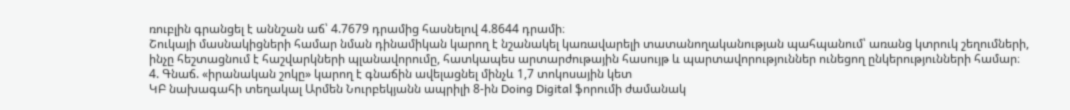ռուբլին գրանցել է աննշան աճ՝ 4.7679 դրամից հասնելով 4.8644 դրամի։
Շուկայի մասնակիցների համար նման դինամիկան կարող է նշանակել կառավարելի տատանողականության պահպանում՝ առանց կտրուկ շեղումների, ինչը հեշտացնում է հաշվարկների պլանավորումը, հատկապես արտարժութային հասույթ և պարտավորություններ ունեցող ընկերությունների համար։
4. Գնաճ. «իրանական շոկը» կարող է գնաճին ավելացնել մինչև 1,7 տոկոսային կետ
ԿԲ նախագահի տեղակալ Արմեն Նուրբեկյանն ապրիլի 8-ին Doing Digital ֆորումի ժամանակ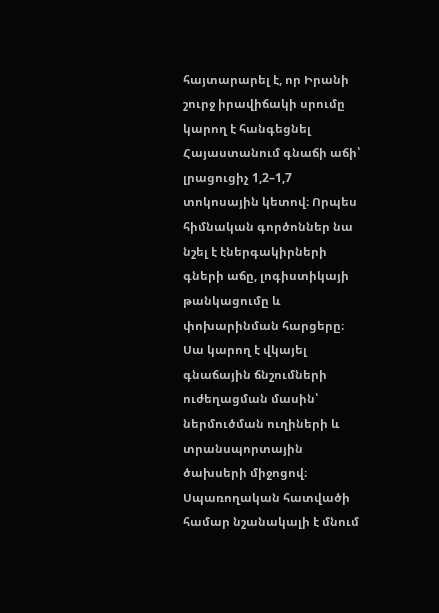հայտարարել է, որ Իրանի շուրջ իրավիճակի սրումը կարող է հանգեցնել Հայաստանում գնաճի աճի՝ լրացուցիչ 1,2–1,7 տոկոսային կետով։ Որպես հիմնական գործոններ նա նշել է էներգակիրների գների աճը, լոգիստիկայի թանկացումը և փոխարինման հարցերը։
Սա կարող է վկայել գնաճային ճնշումների ուժեղացման մասին՝ ներմուծման ուղիների և տրանսպորտային ծախսերի միջոցով։ Սպառողական հատվածի համար նշանակալի է մնում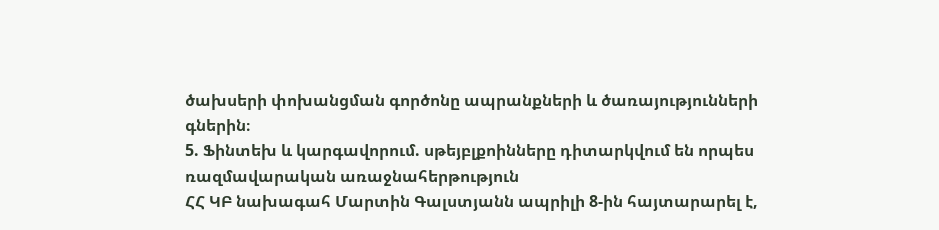ծախսերի փոխանցման գործոնը ապրանքների և ծառայությունների գներին։
5. Ֆինտեխ և կարգավորում. սթեյբլքոինները դիտարկվում են որպես ռազմավարական առաջնահերթություն
ՀՀ ԿԲ նախագահ Մարտին Գալստյանն ապրիլի 8-ին հայտարարել է,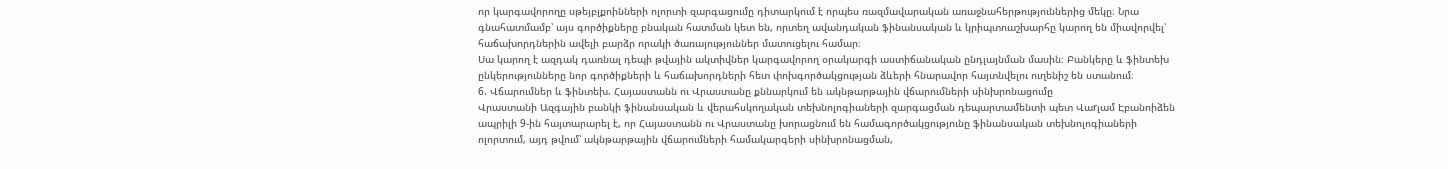որ կարգավորողը սթեյբլքոինների ոլորտի զարգացումը դիտարկում է որպես ռազմավարական առաջնահերթություններից մեկը։ Նրա գնահատմամբ՝ այս գործիքները բնական հատման կետ են, որտեղ ավանդական ֆինանսական և կրիպտոաշխարհը կարող են միավորվել՝ հաճախորդներին ավելի բարձր որակի ծառայություններ մատուցելու համար։
Սա կարող է ազդակ դառնալ դեպի թվային ակտիվներ կարգավորող օրակարգի աստիճանական ընդլայնման մասին։ Բանկերը և ֆինտեխ ընկերությունները նոր գործիքների և հաճախորդների հետ փոխգործակցության ձևերի հնարավոր հայտնվելու ուղենիշ են ստանում։
6. Վճարումներ և ֆինտեխ. Հայաստանն ու Վրաստանը քննարկում են ակնթարթային վճարումների սինխրոնացումը
Վրաստանի Ազգային բանկի ֆինանսական և վերահսկողական տեխնոլոգիաների զարգացման դեպարտամենտի պետ Վաrլամ Էբանոիձեն ապրիլի 9-ին հայտարարել է, որ Հայաստանն ու Վրաստանը խորացնում են համագործակցությունը ֆինանսական տեխնոլոգիաների ոլորտում, այդ թվում՝ ակնթարթային վճարումների համակարգերի սինխրոնացման,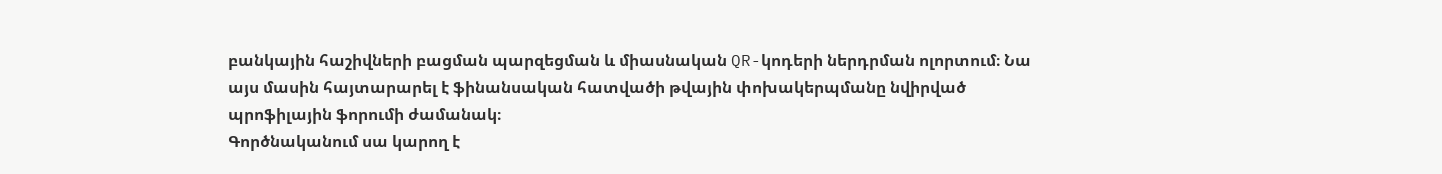բանկային հաշիվների բացման պարզեցման և միասնական QR-կոդերի ներդրման ոլորտում։ Նա այս մասին հայտարարել է ֆինանսական հատվածի թվային փոխակերպմանը նվիրված պրոֆիլային ֆորումի ժամանակ։
Գործնականում սա կարող է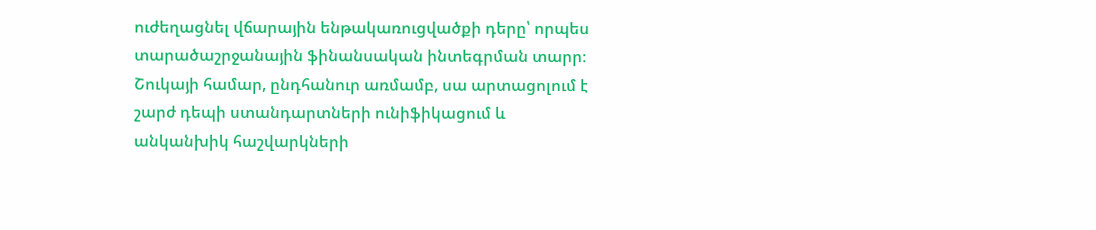ուժեղացնել վճարային ենթակառուցվածքի դերը՝ որպես տարածաշրջանային ֆինանսական ինտեգրման տարր։ Շուկայի համար, ընդհանուր առմամբ, սա արտացոլում է շարժ դեպի ստանդարտների ունիֆիկացում և անկանխիկ հաշվարկների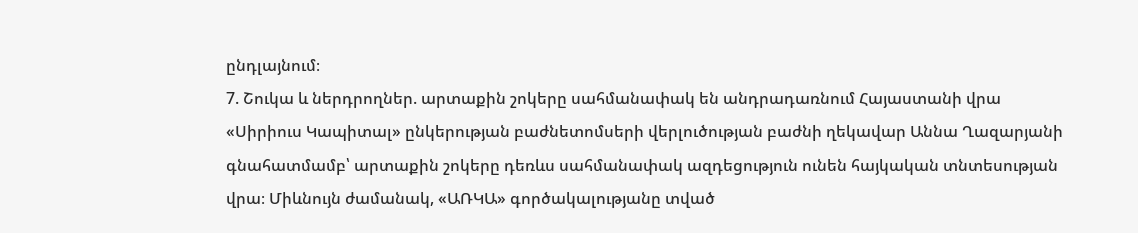ընդլայնում։
7. Շուկա և ներդրողներ. արտաքին շոկերը սահմանափակ են անդրադառնում Հայաստանի վրա
«Սիրիուս Կապիտալ» ընկերության բաժնետոմսերի վերլուծության բաժնի ղեկավար Աննա Ղազարյանի գնահատմամբ՝ արտաքին շոկերը դեռևս սահմանափակ ազդեցություն ունեն հայկական տնտեսության վրա։ Միևնույն ժամանակ, «ԱՌԿԱ» գործակալությանը տված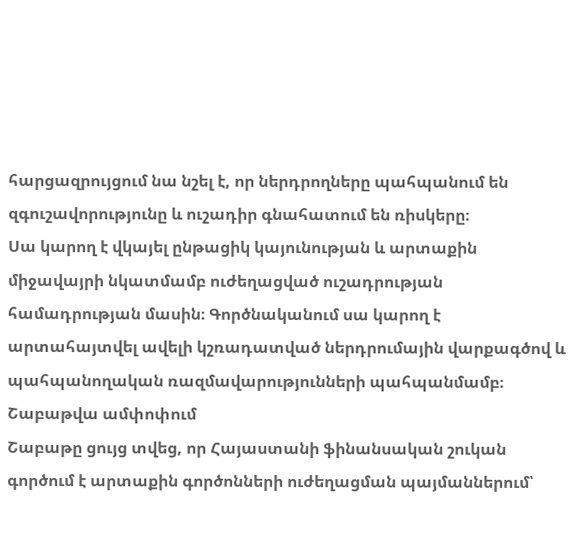հարցազրույցում նա նշել է, որ ներդրողները պահպանում են զգուշավորությունը և ուշադիր գնահատում են ռիսկերը։
Սա կարող է վկայել ընթացիկ կայունության և արտաքին միջավայրի նկատմամբ ուժեղացված ուշադրության համադրության մասին։ Գործնականում սա կարող է արտահայտվել ավելի կշռադատված ներդրումային վարքագծով և պահպանողական ռազմավարությունների պահպանմամբ։
Շաբաթվա ամփոփում
Շաբաթը ցույց տվեց, որ Հայաստանի ֆինանսական շուկան գործում է արտաքին գործոնների ուժեղացման պայմաններում՝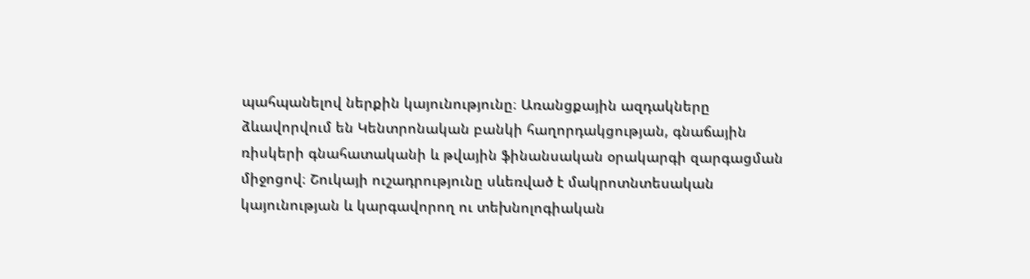պահպանելով ներքին կայունությունը։ Առանցքային ազդակները ձևավորվում են Կենտրոնական բանկի հաղորդակցության, գնաճային ռիսկերի գնահատականի և թվային ֆինանսական օրակարգի զարգացման միջոցով։ Շուկայի ուշադրությունը սևեռված է մակրոտնտեսական կայունության և կարգավորող ու տեխնոլոգիական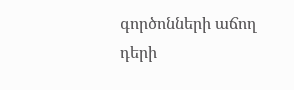գործոնների աճող դերի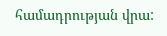համադրության վրա: